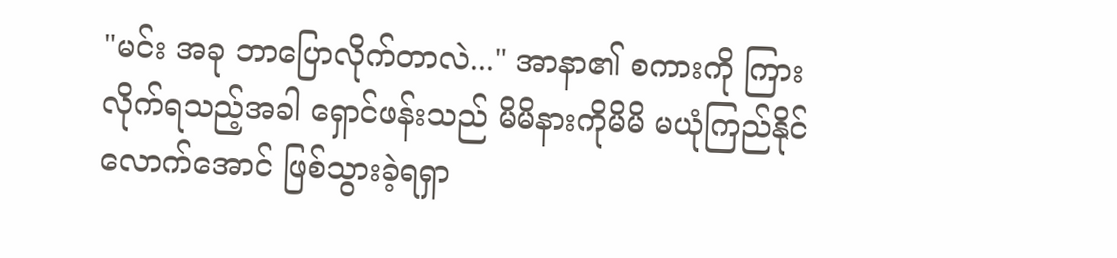"မင်း အခု ဘာပြောလိုက်တာလဲ..." အာနာ၏ စကားကို ကြားလိုက်ရသည့်အခါ ရှောင်ဖန်းသည် မိမိနားကိုမိမိ မယုံကြည်နိုင်လောက်အောင် ဖြစ်သွားခဲ့ရရှာ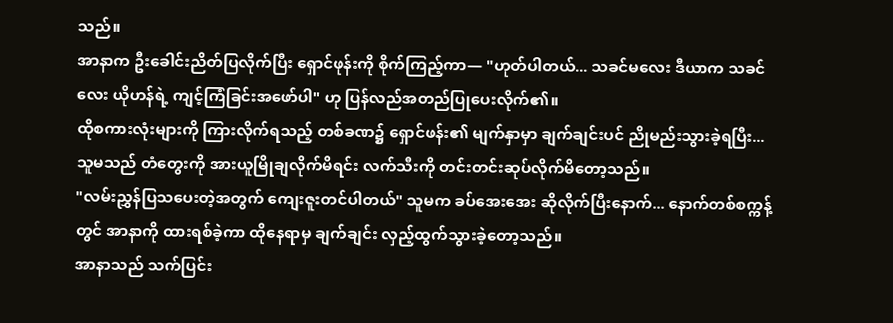သည်။
အာနာက ဦးခေါင်းညိတ်ပြလိုက်ပြီး ရှောင်ဖုန်းကို စိုက်ကြည့်ကာ— "ဟုတ်ပါတယ်... သခင်မလေး ဒီယာက သခင်လေး ယိုဟန်ရဲ့ ကျင့်ကြံခြင်းအဖော်ပါ" ဟု ပြန်လည်အတည်ပြုပေးလိုက်၏။
ထိုစကားလုံးများကို ကြားလိုက်ရသည့် တစ်ခဏ၌ ရှောင်ဖန်း၏ မျက်နှာမှာ ချက်ချင်းပင် ညိုမည်းသွားခဲ့ရပြီး... သူမသည် တံတွေးကို အားယူမြိုချလိုက်မိရင်း လက်သီးကို တင်းတင်းဆုပ်လိုက်မိတော့သည်။
"လမ်းညွှန်ပြသပေးတဲ့အတွက် ကျေးဇူးတင်ပါတယ်" သူမက ခပ်အေးအေး ဆိုလိုက်ပြီးနောက်... နောက်တစ်စက္ကန့်တွင် အာနာကို ထားရစ်ခဲ့ကာ ထိုနေရာမှ ချက်ချင်း လှည့်ထွက်သွားခဲ့တော့သည်။
အာနာသည် သက်ပြင်း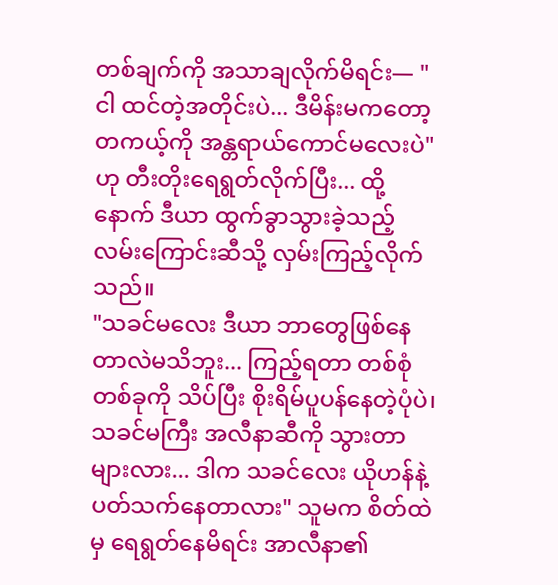တစ်ချက်ကို အသာချလိုက်မိရင်း— "ငါ ထင်တဲ့အတိုင်းပဲ... ဒီမိန်းမကတော့ တကယ့်ကို အန္တရာယ်ကောင်မလေးပဲ" ဟု တီးတိုးရေရွတ်လိုက်ပြီး... ထို့နောက် ဒီယာ ထွက်ခွာသွားခဲ့သည့် လမ်းကြောင်းဆီသို့ လှမ်းကြည့်လိုက်သည်။
"သခင်မလေး ဒီယာ ဘာတွေဖြစ်နေတာလဲမသိဘူး... ကြည့်ရတာ တစ်စုံတစ်ခုကို သိပ်ပြီး စိုးရိမ်ပူပန်နေတဲ့ပုံပဲ၊ သခင်မကြီး အလီနာဆီကို သွားတာများလား... ဒါက သခင်လေး ယိုဟန်နဲ့ ပတ်သက်နေတာလား" သူမက စိတ်ထဲမှ ရေရွတ်နေမိရင်း အာလီနာ၏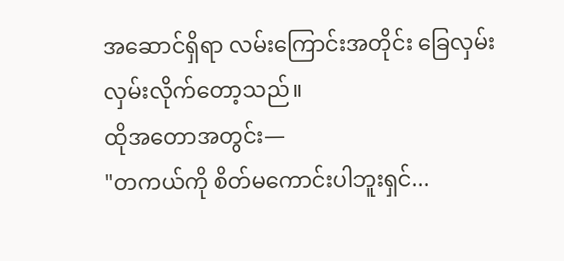အဆောင်ရှိရာ လမ်းကြောင်းအတိုင်း ခြေလှမ်းလှမ်းလိုက်တော့သည်။
ထိုအတောအတွင်း—
"တကယ်ကို စိတ်မကောင်းပါဘူးရှင်...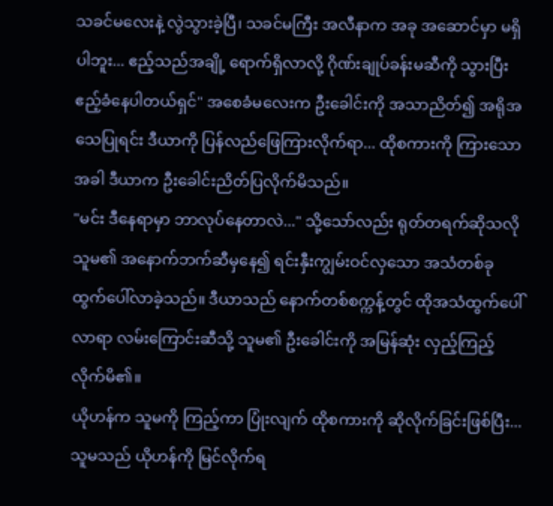သခင်မလေးနဲ့ လွဲသွားခဲ့ပြီ၊ သခင်မကြီး အလီနာက အခု အဆောင်မှာ မရှိပါဘူး... ဧည့်သည်အချို့ ရောက်ရှိလာလို့ ဂိုဏ်းချုပ်ခန်းမဆီကို သွားပြီး ဧည့်ခံနေပါတယ်ရှင်" အစေခံမလေးက ဦးခေါင်းကို အသာညိတ်၍ အရိုအသေပြုရင်း ဒီယာကို ပြန်လည်ဖြေကြားလိုက်ရာ... ထိုစကားကို ကြားသောအခါ ဒီယာက ဦးခေါင်းညိတ်ပြလိုက်မိသည်။
"မင်း ဒီနေရာမှာ ဘာလုပ်နေတာလဲ..." သို့သော်လည်း ရုတ်တရက်ဆိုသလို သူမ၏ အနောက်ဘက်ဆီမှနေ၍ ရင်းနှီးကျွမ်းဝင်လှသော အသံတစ်ခု ထွက်ပေါ်လာခဲ့သည်။ ဒီယာသည် နောက်တစ်စက္ကန့်တွင် ထိုအသံထွက်ပေါ်လာရာ လမ်းကြောင်းဆီသို့ သူမ၏ ဦးခေါင်းကို အမြန်ဆုံး လှည့်ကြည့်လိုက်မိ၏။
ယိုဟန်က သူမကို ကြည့်ကာ ပြုံးလျက် ထိုစကားကို ဆိုလိုက်ခြင်းဖြစ်ပြီး... သူမသည် ယိုဟန်ကို မြင်လိုက်ရ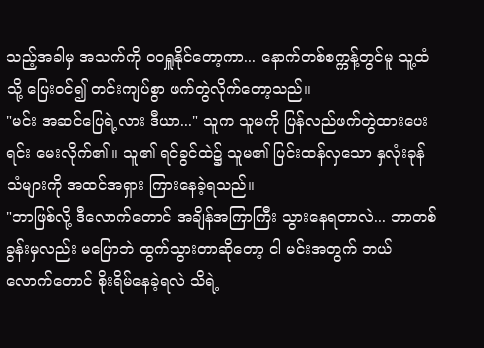သည့်အခါမှ အသက်ကို ဝဝရှူနိုင်တော့ကာ... နောက်တစ်စက္ကန့်တွင်မူ သူ့ထံသို့ ပြေးဝင်၍ တင်းကျပ်စွာ ဖက်တွဲလိုက်တော့သည်။
"မင်း အဆင်ပြေရဲ့လား ဒီယာ..." သူက သူမကို ပြန်လည်ဖက်တွဲထားပေးရင်း မေးလိုက်၏။ သူ၏ ရင်ခွင်ထဲ၌ သူမ၏ ပြင်းထန်လှသော နှလုံးခုန်သံများကို အထင်အရှား ကြားနေခဲ့ရသည်။
"ဘာဖြစ်လို့ ဒီလောက်တောင် အချိန်အကြာကြီး သွားနေရတာလဲ... ဘာတစ်ခွန်းမှလည်း မပြောဘဲ ထွက်သွားတာဆိုတော့ ငါ မင်းအတွက် ဘယ်လောက်တောင် စိုးရိမ်နေခဲ့ရလဲ သိရဲ့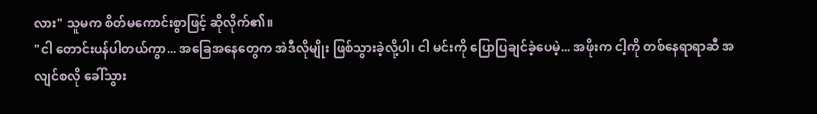လား" သူမက စိတ်မကောင်းစွာဖြင့် ဆိုလိုက်၏။
"ငါ တောင်းပန်ပါတယ်ကွာ... အခြေအနေတွေက အဲဒီလိုမျိုး ဖြစ်သွားခဲ့လို့ပါ၊ ငါ မင်းကို ပြောပြချင်ခဲ့ပေမဲ့... အဖိုးက ငါ့ကို တစ်နေရာရာဆီ အလျင်စလို ခေါ်သွား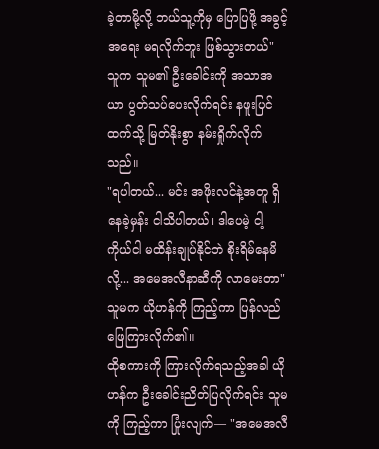ခဲ့တာမို့လို့ ဘယ်သူ့ကိုမှ ပြောပြဖို့ အခွင့်အရေး မရလိုက်ဘူး ဖြစ်သွားတယ်" သူက သူမ၏ ဦးခေါင်းကို အသာအယာ ပွတ်သပ်ပေးလိုက်ရင်း နဖူးပြင်ထက်သို့ မြတ်နိုးစွာ နမ်းရှိုက်လိုက်သည်။
"ရပါတယ်... မင်း အဖိုးလင်နဲ့အတူ ရှိနေခဲ့မှန်း ငါသိပါတယ်၊ ဒါပေမဲ့ ငါ့ကိုယ်ငါ မထိန်းချုပ်နိုင်ဘဲ စိုးရိမ်နေမိလို့... အမေအလီနာဆီကို လာမေးတာ" သူမက ယိုဟန်ကို ကြည့်ကာ ပြန်လည်ဖြေကြားလိုက်၏။
ထိုစကားကို ကြားလိုက်ရသည့်အခါ ယိုဟန်က ဦးခေါင်းညိတ်ပြလိုက်ရင်း သူမကို ကြည့်ကာ ပြုံးလျက်— "အမေအလီ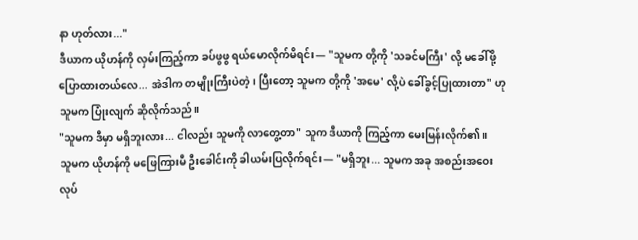နာ ဟုတ်လား..."
ဒီယာက ယိုဟန်ကို လှမ်းကြည့်ကာ ခပ်ဖွဖွ ရယ်မောလိုက်မိရင်း— "သူမက တို့ကို 'သခင်မကြီး' လို့ မခေါ်ဖို့ ပြောထားတယ်လေ... အဲဒါက တမျိုးကြီးပဲတဲ့၊ ပြီးတော့ သူမက တို့ကို 'အမေ' လို့ပဲ ခေါ်ခွင့်ပြုထားတာ" ဟု သူမက ပြုံးလျက် ဆိုလိုက်သည်။
"သူမက ဒီမှာ မရှိဘူးလား... ငါလည်း သူမကို လာတွေ့တာ" သူက ဒီယာကို ကြည့်ကာ မေးမြန်းလိုက်၏။
သူမက ယိုဟန်ကို မဖြေကြားမီ ဦးခေါင်းကို ခါယမ်းပြလိုက်ရင်း— "မရှိဘူး... သူမက အခု အစည်းအဝေးလုပ်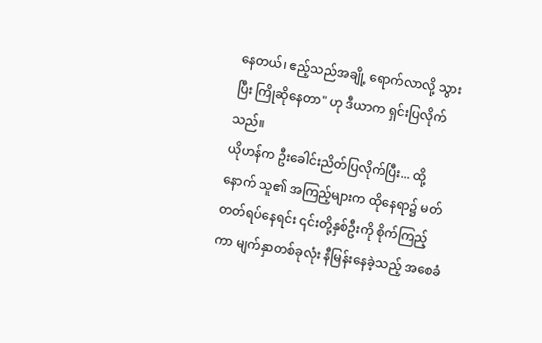နေတယ်၊ ဧည့်သည်အချို့ ရောက်လာလို့ သွားပြီး ကြိုဆိုနေတာ" ဟု ဒီယာက ရှင်းပြလိုက်သည်။
ယိုဟန်က ဦးခေါင်းညိတ်ပြလိုက်ပြီး... ထို့နောက် သူ၏ အကြည့်များက ထိုနေရာ၌ မတ်တတ်ရပ်နေရင်း ၎င်းတို့နှစ်ဦးကို စိုက်ကြည့်ကာ မျက်နှာတစ်ခုလုံး နီမြန်းနေခဲ့သည့် အစေခံ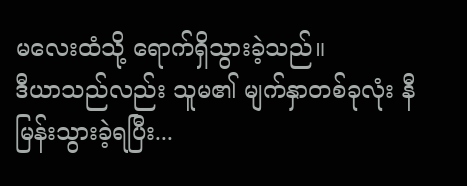မလေးထံသို့ ရောက်ရှိသွားခဲ့သည်။
ဒီယာသည်လည်း သူမ၏ မျက်နှာတစ်ခုလုံး နီမြန်းသွားခဲ့ရပြီး...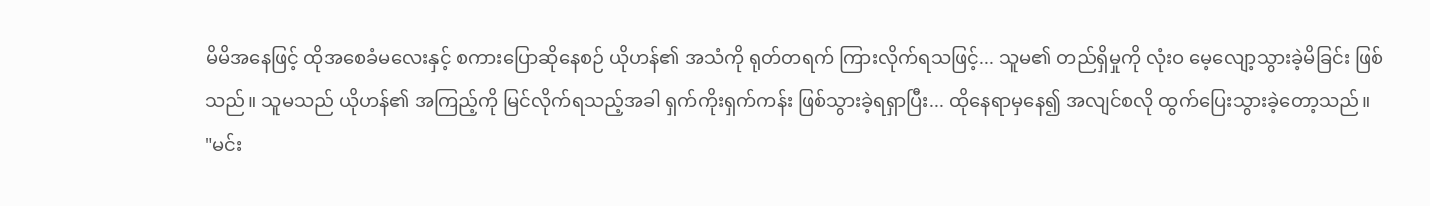မိမိအနေဖြင့် ထိုအစေခံမလေးနှင့် စကားပြောဆိုနေစဉ် ယိုဟန်၏ အသံကို ရုတ်တရက် ကြားလိုက်ရသဖြင့်... သူမ၏ တည်ရှိမှုကို လုံးဝ မေ့လျော့သွားခဲ့မိခြင်း ဖြစ်သည်။ သူမသည် ယိုဟန်၏ အကြည့်ကို မြင်လိုက်ရသည့်အခါ ရှက်ကိုးရှက်ကန်း ဖြစ်သွားခဲ့ရရှာပြီး... ထိုနေရာမှနေ၍ အလျင်စလို ထွက်ပြေးသွားခဲ့တော့သည်။
"မင်း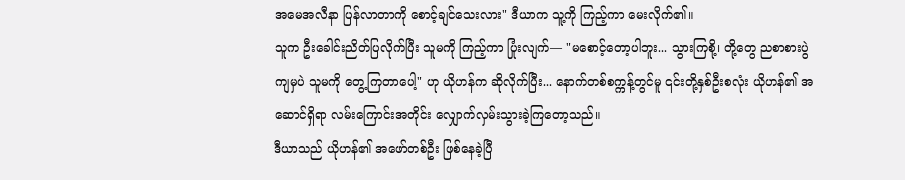အမေအလီနာ ပြန်လာတာကို စောင့်ချင်သေးလား" ဒီယာက သူ့ကို ကြည့်ကာ မေးလိုက်၏။
သူက ဦးခေါင်းညိတ်ပြလိုက်ပြီး သူမကို ကြည့်ကာ ပြုံးလျက်— "မစောင့်တော့ပါဘူး... သွားကြစို့၊ တို့တွေ ညစာစားပွဲကျမှပဲ သူမကို တွေ့ကြတာပေါ့" ဟု ယိုဟန်က ဆိုလိုက်ပြီး... နောက်တစ်စက္ကန့်တွင်မူ ၎င်းတို့နှစ်ဦးစလုံး ယိုဟန်၏ အဆောင်ရှိရာ လမ်းကြောင်းအတိုင်း လျှောက်လှမ်းသွားခဲ့ကြတော့သည်။
ဒီယာသည် ယိုဟန်၏ အဖော်တစ်ဦး ဖြစ်နေခဲ့ပြီ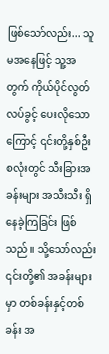ဖြစ်သော်လည်း... သူမအနေဖြင့် သူ့အတွက် ကိုယ်ပိုင်လွတ်လပ်ခွင့် ပေးလိုသောကြောင့် ၎င်းတို့နှစ်ဦးစလုံးတွင် သီးခြားအခန်းများ အသီးသီး ရှိနေခဲ့ကြခြင်း ဖြစ်သည်။ သို့သော်လည်း ၎င်းတို့၏ အခန်းများမှာ တစ်ခန်းနှင့်တစ်ခန်း အ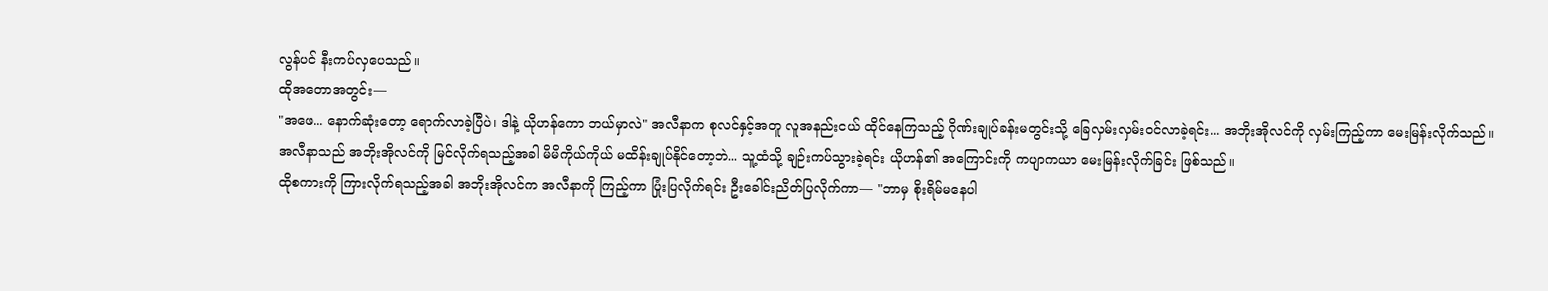လွန်ပင် နီးကပ်လှပေသည်။
ထိုအတောအတွင်း—
"အဖေ... နောက်ဆုံးတော့ ရောက်လာခဲ့ပြီပဲ၊ ဒါနဲ့ ယိုဟန်ကော ဘယ်မှာလဲ" အလီနာက စုလင်နှင့်အတူ လူအနည်းငယ် ထိုင်နေကြသည့် ဂိုဏ်းချုပ်ခန်းမတွင်းသို့ ခြေလှမ်းလှမ်းဝင်လာခဲ့ရင်း... အဘိုးအိုလင်ကို လှမ်းကြည့်ကာ မေးမြန်းလိုက်သည်။
အလီနာသည် အဘိုးအိုလင်ကို မြင်လိုက်ရသည့်အခါ မိမိကိုယ်ကိုယ် မထိန်းချုပ်နိုင်တော့ဘဲ... သူ့ထံသို့ ချဉ်းကပ်သွားခဲ့ရင်း ယိုဟန်၏ အကြောင်းကို ကပျာကယာ မေးမြန်းလိုက်ခြင်း ဖြစ်သည်။
ထိုစကားကို ကြားလိုက်ရသည့်အခါ အဘိုးအိုလင်က အလီနာကို ကြည့်ကာ ပြုံးပြလိုက်ရင်း ဦးခေါင်းညိတ်ပြလိုက်ကာ— "ဘာမှ စိုးရိမ်မနေပါ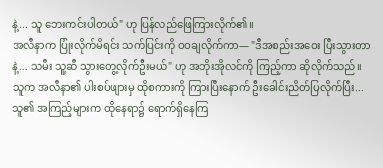နဲ့... သူ ဘေးကင်းပါတယ်" ဟု ပြန်လည်ဖြေကြားလိုက်၏။
အလီနာက ပြုံးလိုက်မိရင်း သက်ပြင်းကို ဝဝချလိုက်ကာ— "ဒီအစည်းအဝေး ပြီးသွားတာနဲ့... သမီး သူ့ဆီ သွားတွေ့လိုက်ဦးမယ်" ဟု အဘိုးအိုလင်ကို ကြည့်ကာ ဆိုလိုက်သည်။
သူက အလီနာ၏ ပါးစပ်ဖျားမှ ထိုစကားကို ကြားပြီးနောက် ဦးခေါင်းညိတ်ပြလိုက်ပြီး... သူ၏ အကြည့်များက ထိုနေရာ၌ ရောက်ရှိနေကြ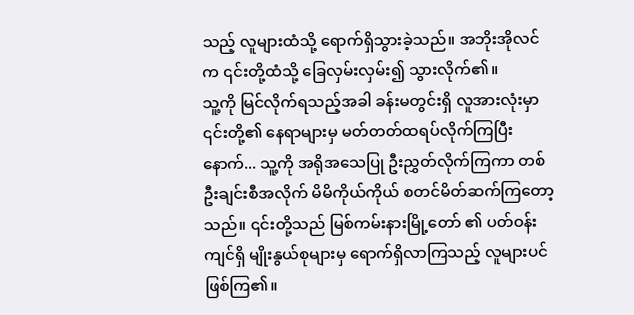သည့် လူများထံသို့ ရောက်ရှိသွားခဲ့သည်။ အဘိုးအိုလင်က ၎င်းတို့ထံသို့ ခြေလှမ်းလှမ်း၍ သွားလိုက်၏။
သူ့ကို မြင်လိုက်ရသည့်အခါ ခန်းမတွင်းရှိ လူအားလုံးမှာ ၎င်းတို့၏ နေရာများမှ မတ်တတ်ထရပ်လိုက်ကြပြီးနောက်... သူ့ကို အရိုအသေပြု ဦးညွှတ်လိုက်ကြကာ တစ်ဦးချင်းစီအလိုက် မိမိကိုယ်ကိုယ် စတင်မိတ်ဆက်ကြတော့သည်။ ၎င်းတို့သည် မြစ်ကမ်းနားမြို့တော် ၏ ပတ်ဝန်းကျင်ရှိ မျိုးနွယ်စုများမှ ရောက်ရှိလာကြသည့် လူများပင် ဖြစ်ကြ၏။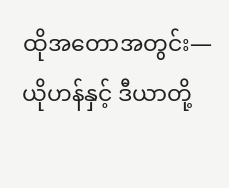ထိုအတောအတွင်း—
ယိုဟန်နှင့် ဒီယာတို့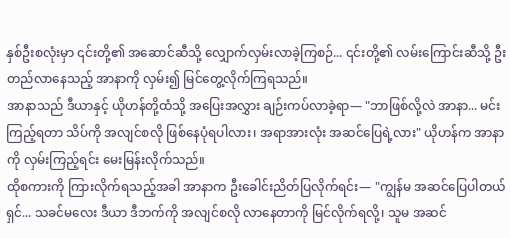နှစ်ဦးစလုံးမှာ ၎င်းတို့၏ အဆောင်ဆီသို့ လျှောက်လှမ်းလာခဲ့ကြစဉ်... ၎င်းတို့၏ လမ်းကြောင်းဆီသို့ ဦးတည်လာနေသည့် အာနာကို လှမ်း၍ မြင်တွေ့လိုက်ကြရသည်။
အာနာသည် ဒီယာနှင့် ယိုဟန်တို့ထံသို့ အပြေးအလွှား ချဉ်းကပ်လာခဲ့ရာ— "ဘာဖြစ်လို့လဲ အာနာ... မင်း ကြည့်ရတာ သိပ်ကို အလျင်စလို ဖြစ်နေပုံရပါလား၊ အရာအားလုံး အဆင်ပြေရဲ့လား" ယိုဟန်က အာနာကို လှမ်းကြည့်ရင်း မေးမြန်းလိုက်သည်။
ထိုစကားကို ကြားလိုက်ရသည့်အခါ အာနာက ဦးခေါင်းညိတ်ပြလိုက်ရင်း— "ကျွန်မ အဆင်ပြေပါတယ်ရှင်... သခင်မလေး ဒီယာ ဒီဘက်ကို အလျင်စလို လာနေတာကို မြင်လိုက်ရလို့၊ သူမ အဆင်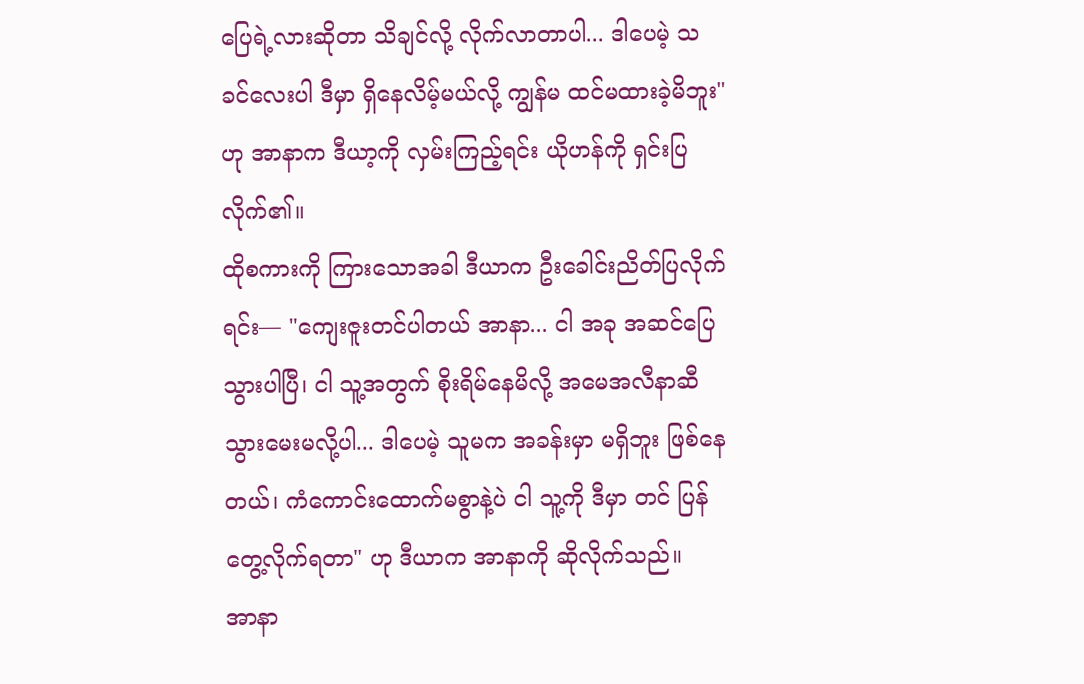ပြေရဲ့လားဆိုတာ သိချင်လို့ လိုက်လာတာပါ... ဒါပေမဲ့ သခင်လေးပါ ဒီမှာ ရှိနေလိမ့်မယ်လို့ ကျွန်မ ထင်မထားခဲ့မိဘူး" ဟု အာနာက ဒီယာ့ကို လှမ်းကြည့်ရင်း ယိုဟန်ကို ရှင်းပြလိုက်၏။
ထိုစကားကို ကြားသောအခါ ဒီယာက ဦးခေါင်းညိတ်ပြလိုက်ရင်း— "ကျေးဇူးတင်ပါတယ် အာနာ... ငါ အခု အဆင်ပြေသွားပါပြီ၊ ငါ သူ့အတွက် စိုးရိမ်နေမိလို့ အမေအလီနာဆီ သွားမေးမလို့ပါ... ဒါပေမဲ့ သူမက အခန်းမှာ မရှိဘူး ဖြစ်နေတယ်၊ ကံကောင်းထောက်မစွာနဲ့ပဲ ငါ သူ့ကို ဒီမှာ တင် ပြန်တွေ့လိုက်ရတာ" ဟု ဒီယာက အာနာကို ဆိုလိုက်သည်။
အာနာ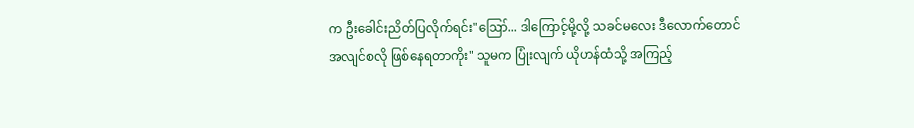က ဦးခေါင်းညိတ်ပြလိုက်ရင်း"ဪ... ဒါကြောင့်မို့လို့ သခင်မလေး ဒီလောက်တောင် အလျင်စလို ဖြစ်နေရတာကိုး" သူမက ပြုံးလျက် ယိုဟန်ထံသို့ အကြည့်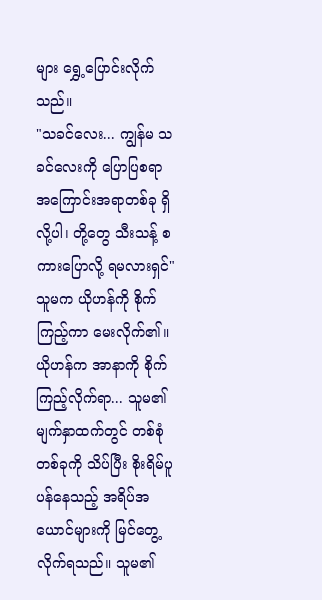များ ရွှေ့ပြောင်းလိုက်သည်။
"သခင်လေး... ကျွန်မ သခင်လေးကို ပြောပြစရာ အကြောင်းအရာတစ်ခု ရှိလို့ပါ၊ တို့တွေ သီးသန့် စကားပြောလို့ ရမလားရှင်" သူမက ယိုဟန်ကို စိုက်ကြည့်ကာ မေးလိုက်၏။
ယိုဟန်က အာနာကို စိုက်ကြည့်လိုက်ရာ... သူမ၏ မျက်နှာထက်တွင် တစ်စုံတစ်ခုကို သိပ်ပြီး စိုးရိမ်ပူပန်နေသည့် အရိပ်အယောင်များကို မြင်တွေ့လိုက်ရသည်။ သူမ၏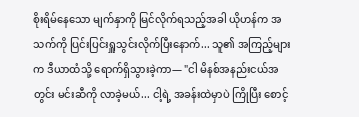စိုးရိမ်နေသော မျက်နှာကို မြင်လိုက်ရသည့်အခါ ယိုဟန်က အသက်ကို ပြင်းပြင်းရှူသွင်းလိုက်ပြီးနောက်... သူ၏ အကြည့်များက ဒီယာထံသို့ ရောက်ရှိသွားခဲ့ကာ— "ငါ မိနစ်အနည်းငယ်အတွင်း မင်းဆီကို လာခဲ့မယ်... ငါ့ရဲ့ အခန်းထဲမှာပဲ ကြိုပြီး စောင့်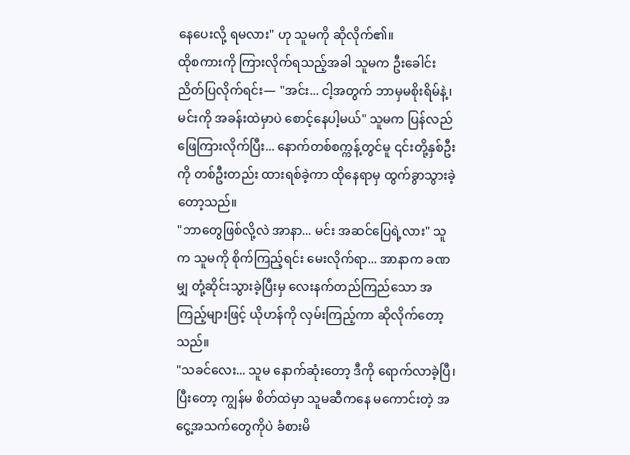နေပေးလို့ ရမလား" ဟု သူမကို ဆိုလိုက်၏။
ထိုစကားကို ကြားလိုက်ရသည့်အခါ သူမက ဦးခေါင်းညိတ်ပြလိုက်ရင်း— "အင်း... ငါ့အတွက် ဘာမှမစိုးရိမ်နဲ့၊ မင်းကို အခန်းထဲမှာပဲ စောင့်နေပါ့မယ်" သူမက ပြန်လည်ဖြေကြားလိုက်ပြီး... နောက်တစ်စက္ကန့်တွင်မူ ၎င်းတို့နှစ်ဦးကို တစ်ဦးတည်း ထားရစ်ခဲ့ကာ ထိုနေရာမှ ထွက်ခွာသွားခဲ့တော့သည်။
"ဘာတွေဖြစ်လို့လဲ အာနာ... မင်း အဆင်ပြေရဲ့လား" သူက သူမကို စိုက်ကြည့်ရင်း မေးလိုက်ရာ... အာနာက ခဏမျှ တုံ့ဆိုင်းသွားခဲ့ပြီးမှ လေးနက်တည်ကြည်သော အကြည့်များဖြင့် ယိုဟန်ကို လှမ်းကြည့်ကာ ဆိုလိုက်တော့သည်။
"သခင်လေး... သူမ နောက်ဆုံးတော့ ဒီကို ရောက်လာခဲ့ပြီ၊ ပြီးတော့ ကျွန်မ စိတ်ထဲမှာ သူမဆီကနေ မကောင်းတဲ့ အငွေ့အသက်တွေကိုပဲ ခံစားမိ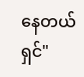နေတယ်ရှင်"